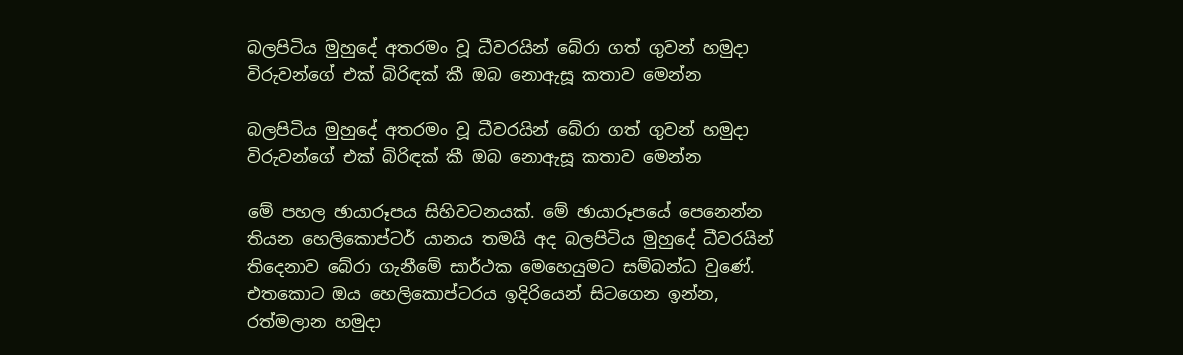බලපිටිය මුහුදේ අතරමං වූ ධීවරයින් බේරා ගත් ගුවන් හමුදා විරුවන්ගේ එක් බිරිඳක් කී ඔබ නොඇසූ කතාව මෙන්න

බලපිටිය මුහුදේ අතරමං වූ ධීවරයින් බේරා ගත් ගුවන් හමුදා විරුවන්ගේ එක් බිරිඳක් කී ඔබ නොඇසූ කතාව මෙන්න

මේ පහල ඡායාරූපය සිහිවටනයක්. මේ ඡායාරූපයේ පෙනෙන්න තියන හෙලිකොප්ටර් යානය තමයි අද බලපිටිය මුහුදේ ධීවරයින් තිදෙනාව බේරා ගැනීමේ සාර්ථක මෙහෙයුමට සම්බන්ධ වුණේ. එතකොට ඔය හෙලිකොප්ටරය ඉදිරියෙන් සිටගෙන ඉන්න, රත්මලාන හමුදා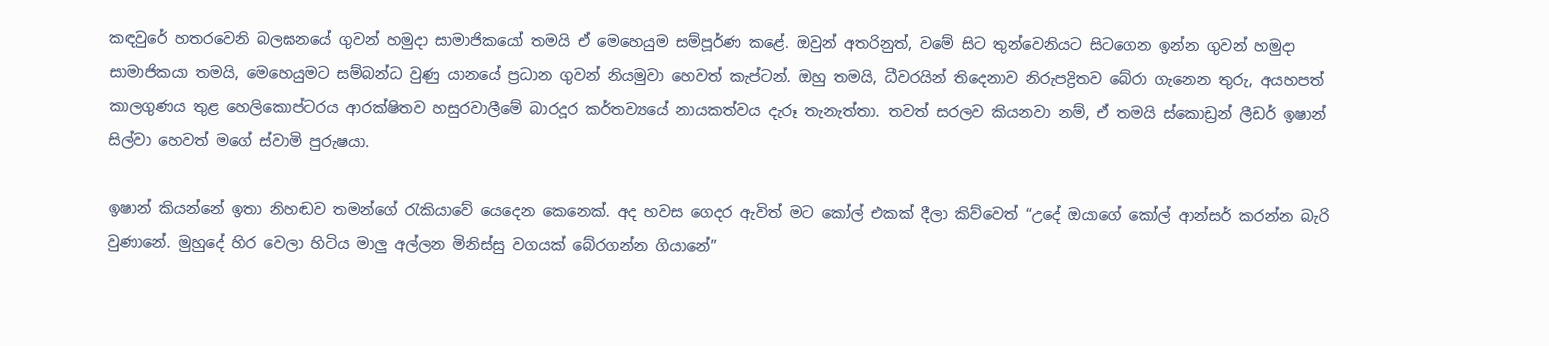කඳවුරේ හතරවෙනි බලඝනයේ ගුවන් හමුදා සාමාජිකයෝ තමයි ඒ මෙහෙයුම සම්පූර්ණ කළේ. ඔවුන් අතරිනුත්, වමේ සිට තුන්වෙනියට සිටගෙන ඉන්න ගුවන් හමුදා සාමාජිකයා තමයි, මෙහෙයුමට සම්බන්ධ වුණු යානයේ ප්‍රධාන ගුවන් නියමුවා හෙවත් කැප්ටන්. ඔහු තමයි, ධීවරයින් තිදෙනාව නිරුපද්‍රිතව බේරා ගැනෙන තුරු, අයහපත් කාලගුණය තුළ හෙලිකොප්ටරය ආරක්ෂිතව හසුරවාලීමේ බාරදූර කර්තව්‍යයේ නායකත්වය දැරූ තැනැත්තා. තවත් සරලව කියනවා නම්, ඒ තමයි ස්කොඩ්‍රන් ලීඩර් ඉෂාන් සිල්වා හෙවත් මගේ ස්වාමි පුරුෂයා.

ඉෂාන් කියන්නේ ඉතා නිහඬව තමන්ගේ රැකියාවේ යෙදෙන කෙනෙක්. අද හවස ගෙදර ඇවිත් මට කෝල් එකක් දීලා කිව්වෙත් “උදේ ඔයාගේ කෝල් ආන්සර් කරන්න බැරි වුණානේ. මුහුදේ හිර වෙලා හිටිය මාලු අල්ලන මිනිස්සු වගයක් බේරගන්න ගියානේ”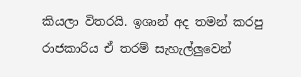කියලා විතරයි. ඉශාන් අද තමන් කරපු රාජකාරිය ඒ තරම් සැහැල්ලුවෙන්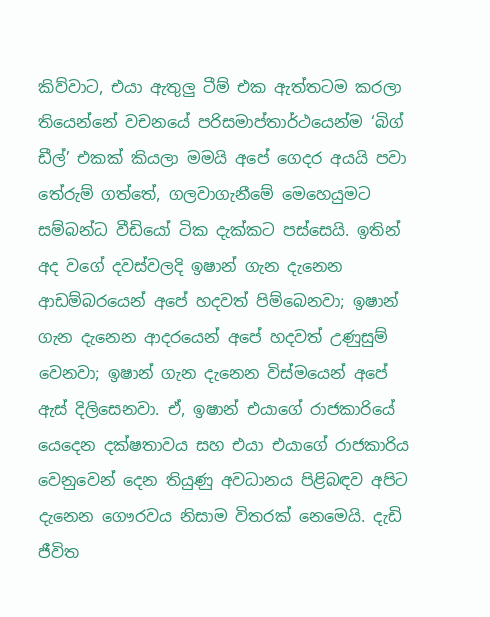කිව්වාට, එයා ඇතුලු ටීම් එක ඇත්තටම කරලා තියෙන්නේ වචනයේ පරිසමාප්තාර්ථයෙන්ම ‘බිග් ඩීල්’ එකක් කියලා මමයි අපේ ගෙදර අයයි පවා තේරුම් ගත්තේ, ගලවාගැනීමේ මෙහෙයුමට සම්බන්ධ වීඩියෝ ටික දැක්කට පස්සෙයි. ඉතින් අද වගේ දවස්වලදි ඉෂාන් ගැන දැනෙන ආඩම්බරයෙන් අපේ හදවත් පිම්බෙනවා; ඉෂාන් ගැන දැනෙන ආදරයෙන් අපේ හදවත් උණුසුම් වෙනවා; ඉෂාන් ගැන දැනෙන විස්මයෙන් අපේ ඇස් දිලිසෙනවා. ඒ, ඉෂාන් එයාගේ රාජකාරියේ යෙදෙන දක්ෂතාවය සහ එයා එයාගේ රාජකාරිය වෙනුවෙන් දෙන තියුණු අවධානය පිළිබඳව අපිට දැනෙන ගෞරවය නිසාම විතරක් නෙමෙයි. දැඩි ජීවිත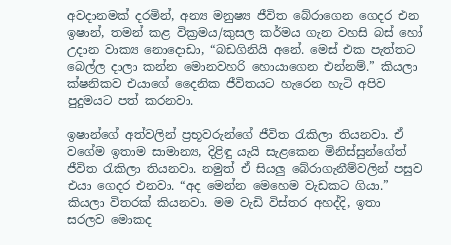අවදානමක් දරමින්, අන්‍ය මනුෂ්‍ය ජීවිත බේරාගෙන ගෙදර එන ඉෂාන්, තමන් කළ වික්‍රමය/කුසල කර්මය ගැන වහසි බස් හෝ උදාන වාක්‍ය නොදොඩා, “බඩගිනියි අනේ. මෙස් එක පැත්තට බෙල්ල දාලා කන්න මොනවහරි හොයාගෙන එන්නම්.” කියලා ක්ෂනිකව එයාගේ දෛනික ජීවිතයට හැරෙන හැටි අපිව පුදුමයට පත් කරනවා.

ඉෂාන්ගේ අත්වලින් ප්‍රභූවරුන්ගේ ජීවිත රැකිලා තියනවා. ඒ වගේම ඉතාම සාමාන්‍ය, දිළිඳු යැයි සැළකෙන මිනිස්සුන්ගේත් ජීවිත රැකිලා තියනවා. නමුත් ඒ සියලු බේරාගැනීම්වලින් පසුව එයා ගෙදර එනවා. “අද මෙන්න මෙහෙම වැඩකට ගියා.” කියලා විතරක් කියනවා. මම වැඩි විස්තර අහද්දි, ඉතා සරලව මොකද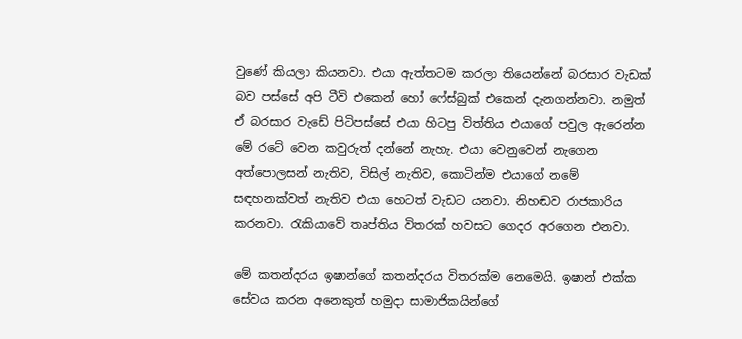වුණේ කියලා කියනවා. එයා ඇත්තටම කරලා තියෙන්නේ බරසාර වැඩක් බව පස්සේ අපි ටීවි එකෙන් හෝ ෆේස්බුක් එකෙන් දැනගන්නවා. නමුත් ඒ බරසාර වැඩේ පිටිපස්සේ එයා හිටපු විත්තිය එයාගේ පවුල ඇරෙන්න මේ රටේ වෙන කවුරුත් දන්නේ නැහැ. එයා වෙනුවෙන් නැගෙන අත්පොලසන් නැතිව, විසිල් නැතිව, කොටින්ම එයාගේ නමේ සඳහනක්වත් නැතිව එයා හෙටත් වැඩට යනවා. නිහඬව රාජකාරිය කරනවා. රැකියාවේ තෘප්තිය විතරක් හවසට ගෙදර අරගෙන එනවා.

මේ කතන්දරය ඉෂාන්ගේ කතන්දරය විතරක්ම නෙමෙයි. ඉෂාන් එක්ක සේවය කරන අනෙකුත් හමුදා සාමාජිකයින්ගේ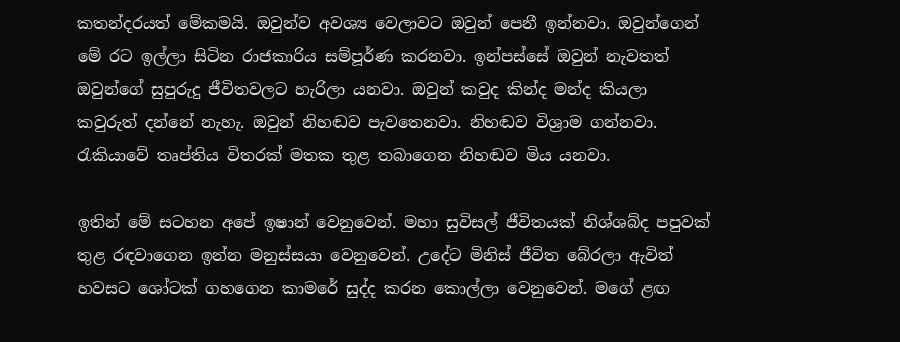කතන්දරයත් මේකමයි. ඔවුන්ව අවශ්‍ය වෙලාවට ඔවුන් පෙනී ඉන්නවා. ඔවුන්ගෙන් මේ රට ඉල්ලා සිටින රාජකාරිය සම්පූර්ණ කරනවා. ඉන්පස්සේ ඔවුන් නැවතත් ඔවුන්ගේ සුපුරුදු ජීවිතවලට හැරිලා යනවා. ඔවුන් කවුද කින්ද මන්ද කියලා කවුරුත් දන්නේ නැහැ. ඔවුන් නිහඬව පැවතෙනවා. නිහඬව විශ්‍රාම ගන්නවා. රැකියාවේ තෘප්තිය විතරක් මතක තුළ තබාගෙන නිහඬව මිය යනවා.

ඉතින් මේ සටහන අපේ ඉෂාන් වෙනුවෙන්. මහා සුවිසල් ජීවිතයක් නිශ්ශබ්ද පපුවක් තුළ රඳවාගෙන ඉන්න මනුස්සයා වෙනුවෙන්. උදේට මිනිස් ජීවිත බේරලා ඇවිත් හවසට ශෝටක් ගහගෙන කාමරේ සුද්ද කරන කොල්ලා වෙනුවෙන්. මගේ ළඟ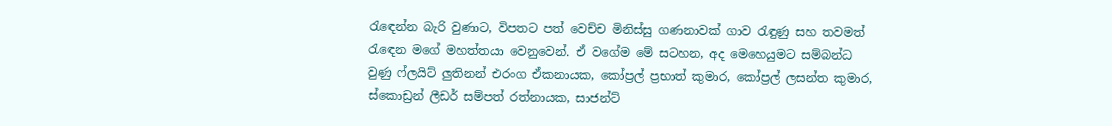රැඳෙන්න බැරි වුණාට, විපතට පත් වෙච්ච මිනිස්සු ගණනාවක් ගාව රැඳුණු සහ තවමත් රැඳෙන මගේ මහත්තයා වෙනුවෙන්. ඒ වගේම මේ සටහන, අද මෙහෙයුමට සම්බන්ධ වුණු ෆ්ලයිට් ලුතිනන් එරංග ඒකනායක, කෝප්‍රල් ප්‍රභාත් කුමාර, කෝප්‍රල් ලසන්ත කුමාර, ස්කොඩ්‍රන් ලීඩර් සම්පත් රත්නායක, සාජන්ට්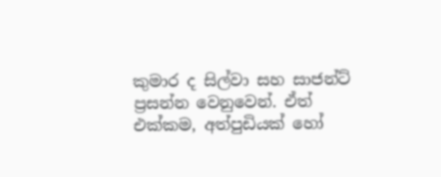කුමාර ද සිල්වා සහ සාජන්ට් ප්‍රසන්න වෙනුවෙන්. ඒත් එක්කම, අත්පුඩියක් හෝ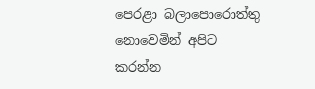පෙරළා බලාපොරොත්තු නොවෙමින් අපිට කරන්න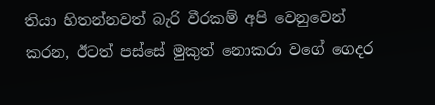තියා හිතන්නවත් බැරි වීරකම් අපි වෙනුවෙන් කරන, ඊටත් පස්සේ මුකුත් නොකරා වගේ ගෙදර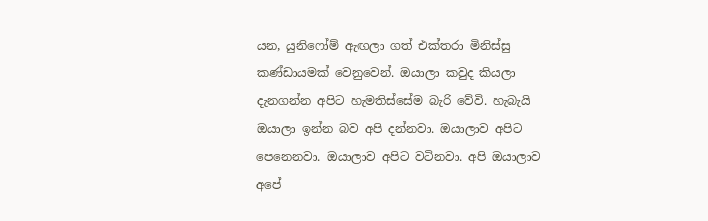යන, යුනිෆෝම් ඇඟලා ගත් එක්තරා මිනිස්සු කණ්ඩායමක් වෙනුවෙන්. ඔයාලා කවුද කියලා දැනගන්න අපිට හැමතිස්සේම බැරි වේවි. හැබැයි ඔයාලා ඉන්න බව අපි දන්නවා. ඔයාලාව අපිට පෙනෙනවා. ඔයාලාව අපිට වටිනවා. අපි ඔයාලාව අපේ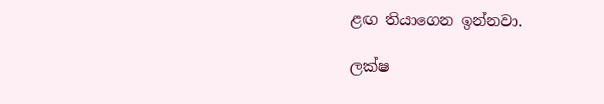ළඟ තියාගෙන ඉන්නවා.

ලක්ෂ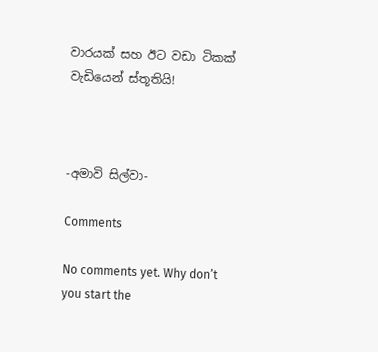වාරයක් සහ ඊට වඩා ටිකක් වැඩියෙන් ස්තූතියි!



-අමාවි සිල්වා-

Comments

No comments yet. Why don’t you start the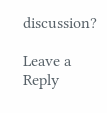discussion?

Leave a Reply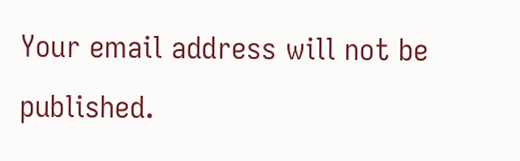Your email address will not be published.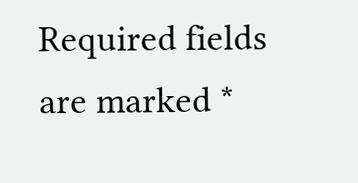Required fields are marked *